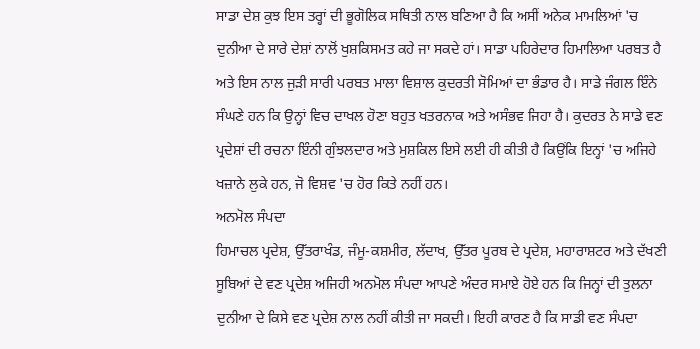ਸਾਡਾ ਦੇਸ਼ ਕੁਝ ਇਸ ਤਰ੍ਹਾਂ ਦੀ ਭੂਗੋਲਿਕ ਸਥਿਤੀ ਨਾਲ ਬਣਿਆ ਹੈ ਕਿ ਅਸੀਂ ਅਨੇਕ ਮਾਮਲਿਆਂ 'ਚ ਦੁਨੀਆ ਦੇ ਸਾਰੇ ਦੇਸ਼ਾਂ ਨਾਲੋਂ ਖੁਸ਼ਕਿਸਮਤ ਕਹੇ ਜਾ ਸਕਦੇ ਹਾਂ। ਸਾਡਾ ਪਹਿਰੇਦਾਰ ਹਿਮਾਲਿਆ ਪਰਬਤ ਹੈ ਅਤੇ ਇਸ ਨਾਲ ਜੁੜੀ ਸਾਰੀ ਪਰਬਤ ਮਾਲਾ ਵਿਸ਼ਾਲ ਕੁਦਰਤੀ ਸੋਮਿਆਂ ਦਾ ਭੰਡਾਰ ਹੈ। ਸਾਡੇ ਜੰਗਲ ਇੰਨੇ ਸੰਘਣੇ ਹਨ ਕਿ ਉਨ੍ਹਾਂ ਵਿਚ ਦਾਖਲ ਹੋਣਾ ਬਹੁਤ ਖਤਰਨਾਕ ਅਤੇ ਅਸੰਭਵ ਜਿਹਾ ਹੈ। ਕੁਦਰਤ ਨੇ ਸਾਡੇ ਵਣ ਪ੍ਰਦੇਸ਼ਾਂ ਦੀ ਰਚਨਾ ਇੰਨੀ ਗੁੰਝਲਦਾਰ ਅਤੇ ਮੁਸ਼ਕਿਲ ਇਸੇ ਲਈ ਹੀ ਕੀਤੀ ਹੈ ਕਿਉਂਕਿ ਇਨ੍ਹਾਂ 'ਚ ਅਜਿਹੇ ਖਜ਼ਾਨੇ ਲੁਕੇ ਹਨ, ਜੋ ਵਿਸ਼ਵ 'ਚ ਹੋਰ ਕਿਤੇ ਨਹੀਂ ਹਨ।
ਅਨਮੋਲ ਸੰਪਦਾ
ਹਿਮਾਚਲ ਪ੍ਰਦੇਸ਼, ਉੱਤਰਾਖੰਡ, ਜੰਮੂ-ਕਸ਼ਮੀਰ, ਲੱਦਾਖ, ਉੱਤਰ ਪੂਰਬ ਦੇ ਪ੍ਰਦੇਸ਼, ਮਹਾਰਾਸ਼ਟਰ ਅਤੇ ਦੱਖਣੀ ਸੂਬਿਆਂ ਦੇ ਵਣ ਪ੍ਰਦੇਸ਼ ਅਜਿਹੀ ਅਨਮੋਲ ਸੰਪਦਾ ਆਪਣੇ ਅੰਦਰ ਸਮਾਏ ਹੋਏ ਹਨ ਕਿ ਜਿਨ੍ਹਾਂ ਦੀ ਤੁਲਨਾ ਦੁਨੀਆ ਦੇ ਕਿਸੇ ਵਣ ਪ੍ਰਦੇਸ਼ ਨਾਲ ਨਹੀਂ ਕੀਤੀ ਜਾ ਸਕਦੀ। ਇਹੀ ਕਾਰਣ ਹੈ ਕਿ ਸਾਡੀ ਵਣ ਸੰਪਦਾ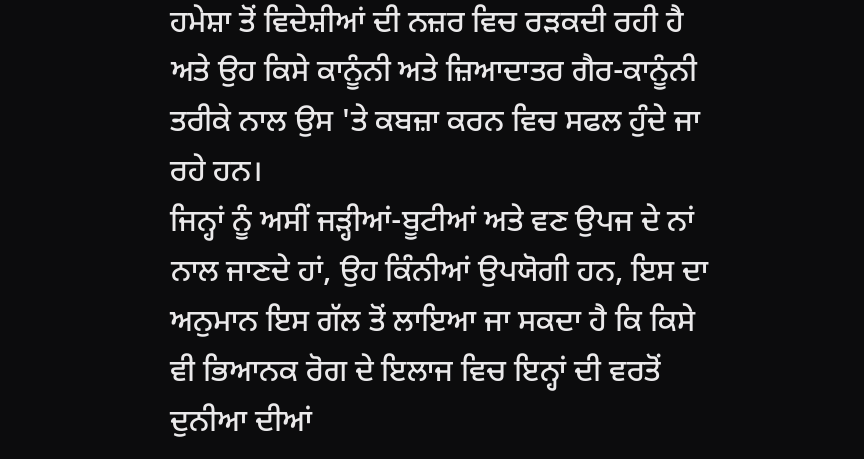ਹਮੇਸ਼ਾ ਤੋਂ ਵਿਦੇਸ਼ੀਆਂ ਦੀ ਨਜ਼ਰ ਵਿਚ ਰੜਕਦੀ ਰਹੀ ਹੈ ਅਤੇ ਉਹ ਕਿਸੇ ਕਾਨੂੰਨੀ ਅਤੇ ਜ਼ਿਆਦਾਤਰ ਗੈਰ-ਕਾਨੂੰਨੀ ਤਰੀਕੇ ਨਾਲ ਉਸ 'ਤੇ ਕਬਜ਼ਾ ਕਰਨ ਵਿਚ ਸਫਲ ਹੁੰਦੇ ਜਾ ਰਹੇ ਹਨ।
ਜਿਨ੍ਹਾਂ ਨੂੰ ਅਸੀਂ ਜੜ੍ਹੀਆਂ-ਬੂਟੀਆਂ ਅਤੇ ਵਣ ਉਪਜ ਦੇ ਨਾਂ ਨਾਲ ਜਾਣਦੇ ਹਾਂ, ਉਹ ਕਿੰਨੀਆਂ ਉਪਯੋਗੀ ਹਨ, ਇਸ ਦਾ ਅਨੁਮਾਨ ਇਸ ਗੱਲ ਤੋਂ ਲਾਇਆ ਜਾ ਸਕਦਾ ਹੈ ਕਿ ਕਿਸੇ ਵੀ ਭਿਆਨਕ ਰੋਗ ਦੇ ਇਲਾਜ ਵਿਚ ਇਨ੍ਹਾਂ ਦੀ ਵਰਤੋਂ ਦੁਨੀਆ ਦੀਆਂ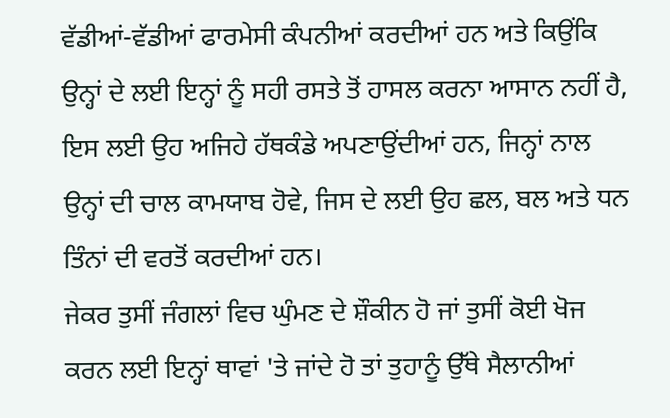ਵੱਡੀਆਂ-ਵੱਡੀਆਂ ਫਾਰਮੇਸੀ ਕੰਪਨੀਆਂ ਕਰਦੀਆਂ ਹਨ ਅਤੇ ਕਿਉਂਕਿ ਉਨ੍ਹਾਂ ਦੇ ਲਈ ਇਨ੍ਹਾਂ ਨੂੰ ਸਹੀ ਰਸਤੇ ਤੋਂ ਹਾਸਲ ਕਰਨਾ ਆਸਾਨ ਨਹੀਂ ਹੈ, ਇਸ ਲਈ ਉਹ ਅਜਿਹੇ ਹੱਥਕੰਡੇ ਅਪਣਾਉਂਦੀਆਂ ਹਨ, ਜਿਨ੍ਹਾਂ ਨਾਲ ਉਨ੍ਹਾਂ ਦੀ ਚਾਲ ਕਾਮਯਾਬ ਹੋਵੇ, ਜਿਸ ਦੇ ਲਈ ਉਹ ਛਲ, ਬਲ ਅਤੇ ਧਨ ਤਿੰਨਾਂ ਦੀ ਵਰਤੋਂ ਕਰਦੀਆਂ ਹਨ।
ਜੇਕਰ ਤੁਸੀਂ ਜੰਗਲਾਂ ਵਿਚ ਘੁੰਮਣ ਦੇ ਸ਼ੌਕੀਨ ਹੋ ਜਾਂ ਤੁਸੀਂ ਕੋਈ ਖੋਜ ਕਰਨ ਲਈ ਇਨ੍ਹਾਂ ਥਾਵਾਂ 'ਤੇ ਜਾਂਦੇ ਹੋ ਤਾਂ ਤੁਹਾਨੂੰ ਉੱਥੇ ਸੈਲਾਨੀਆਂ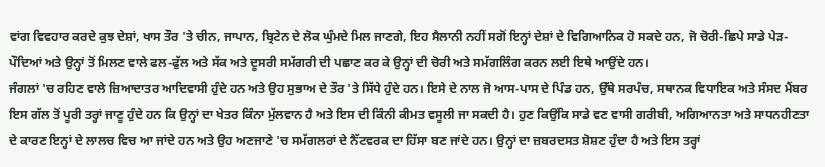ਵਾਂਗ ਵਿਵਹਾਰ ਕਰਦੇ ਕੁਝ ਦੇਸ਼ਾਂ, ਖਾਸ ਤੌਰ 'ਤੇ ਚੀਨ, ਜਾਪਾਨ, ਬ੍ਰਿਟੇਨ ਦੇ ਲੋਕ ਘੁੰਮਦੇ ਮਿਲ ਜਾਣਗੇ, ਇਹ ਸੈਲਾਨੀ ਨਹੀਂ ਸਗੋਂ ਇਨ੍ਹਾਂ ਦੇਸ਼ਾਂ ਦੇ ਵਿਗਿਆਨਿਕ ਹੋ ਸਕਦੇ ਹਨ, ਜੋ ਚੋਰੀ-ਛਿਪੇ ਸਾਡੇ ਪੇੜ-ਪੌਦਿਆਂ ਅਤੇ ਉਨ੍ਹਾਂ ਤੋਂ ਮਿਲਣ ਵਾਲੇ ਫਲ-ਫੁੱਲ ਅਤੇ ਸੱਕ ਅਤੇ ਦੂਸਰੀ ਸਮੱਗਰੀ ਦੀ ਪਛਾਣ ਕਰ ਕੇ ਉਨ੍ਹਾਂ ਦੀ ਚੋਰੀ ਅਤੇ ਸਮੱਗਲਿੰਗ ਕਰਨ ਲਈ ਇਥੇ ਆਉਂਦੇ ਹਨ।
ਜੰਗਲਾਂ 'ਚ ਰਹਿਣ ਵਾਲੇ ਜ਼ਿਆਦਾਤਰ ਆਦਿਵਾਸੀ ਹੁੰਦੇ ਹਨ ਅਤੇ ਉਹ ਸੁਭਾਅ ਦੇ ਤੌਰ 'ਤੇ ਸਿੱਧੇ ਹੁੰਦੇ ਹਨ। ਇਸੇ ਦੇ ਨਾਲ ਜੋ ਆਸ-ਪਾਸ ਦੇ ਪਿੰਡ ਹਨ, ਉੱਥੇ ਸਰਪੰਚ, ਸਥਾਨਕ ਵਿਧਾਇਕ ਅਤੇ ਸੰਸਦ ਮੈਂਬਰ ਇਸ ਗੱਲ ਤੋਂ ਪੂਰੀ ਤਰ੍ਹਾਂ ਜਾਣੂ ਹੁੰਦੇ ਹਨ ਕਿ ਉਨ੍ਹਾਂ ਦਾ ਖੇਤਰ ਕਿੰਨਾ ਮੁੱਲਵਾਨ ਹੈ ਅਤੇ ਇਸ ਦੀ ਕਿੰਨੀ ਕੀਮਤ ਵਸੂਲੀ ਜਾ ਸਕਦੀ ਹੈ। ਹੁਣ ਕਿਉਂਕਿ ਸਾਡੇ ਵਣ ਵਾਸੀ ਗਰੀਬੀ, ਅਗਿਆਨਤਾ ਅਤੇ ਸਾਧਨਹੀਣਤਾ ਦੇ ਕਾਰਣ ਇਨ੍ਹਾਂ ਦੇ ਲਾਲਚ ਵਿਚ ਆ ਜਾਂਦੇ ਹਨ ਅਤੇ ਉਹ ਅਣਜਾਣੇ 'ਚ ਸਮੱਗਲਰਾਂ ਦੇ ਨੈੱਟਵਰਕ ਦਾ ਹਿੱਸਾ ਬਣ ਜਾਂਦੇ ਹਨ। ਉਨ੍ਹਾਂ ਦਾ ਜ਼ਬਰਦਸਤ ਸ਼ੋਸ਼ਣ ਹੁੰਦਾ ਹੈ ਅਤੇ ਇਸ ਤਰ੍ਹਾਂ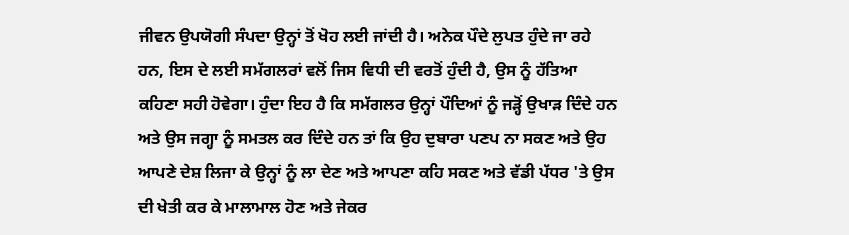ਜੀਵਨ ਉਪਯੋਗੀ ਸੰਪਦਾ ਉਨ੍ਹਾਂ ਤੋਂ ਖੋਹ ਲਈ ਜਾਂਦੀ ਹੈ। ਅਨੇਕ ਪੌਦੇ ਲੁਪਤ ਹੁੰਦੇ ਜਾ ਰਹੇ ਹਨ, ਇਸ ਦੇ ਲਈ ਸਮੱਗਲਰਾਂ ਵਲੋਂ ਜਿਸ ਵਿਧੀ ਦੀ ਵਰਤੋਂ ਹੁੰਦੀ ਹੈ, ਉਸ ਨੂੰ ਹੱਤਿਆ ਕਹਿਣਾ ਸਹੀ ਹੋਵੇਗਾ। ਹੁੰਦਾ ਇਹ ਹੈ ਕਿ ਸਮੱਗਲਰ ਉਨ੍ਹਾਂ ਪੌਦਿਆਂ ਨੂੰ ਜੜ੍ਹੋਂ ਉਖਾੜ ਦਿੰਦੇ ਹਨ ਅਤੇ ਉਸ ਜਗ੍ਹਾ ਨੂੰ ਸਮਤਲ ਕਰ ਦਿੰਦੇ ਹਨ ਤਾਂ ਕਿ ਉਹ ਦੁਬਾਰਾ ਪਣਪ ਨਾ ਸਕਣ ਅਤੇ ਉਹ ਆਪਣੇ ਦੇਸ਼ ਲਿਜਾ ਕੇ ਉਨ੍ਹਾਂ ਨੂੰ ਲਾ ਦੇਣ ਅਤੇ ਆਪਣਾ ਕਹਿ ਸਕਣ ਅਤੇ ਵੱਡੀ ਪੱਧਰ 'ਤੇ ਉਸ ਦੀ ਖੇਤੀ ਕਰ ਕੇ ਮਾਲਾਮਾਲ ਹੋਣ ਅਤੇ ਜੇਕਰ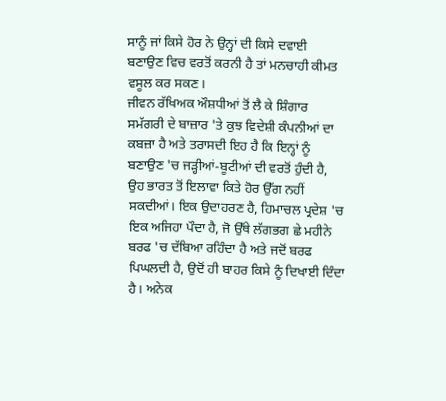ਸਾਨੂੰ ਜਾਂ ਕਿਸੇ ਹੋਰ ਨੇ ਉਨ੍ਹਾਂ ਦੀ ਕਿਸੇ ਦਵਾਈ ਬਣਾਉਣ ਵਿਚ ਵਰਤੋਂ ਕਰਨੀ ਹੈ ਤਾਂ ਮਨਚਾਹੀ ਕੀਮਤ ਵਸੂਲ ਕਰ ਸਕਣ।
ਜੀਵਨ ਰੱਖਿਅਕ ਔਸ਼ਧੀਆਂ ਤੋਂ ਲੈ ਕੇ ਸ਼ਿੰਗਾਰ ਸਮੱਗਰੀ ਦੇ ਬਾਜ਼ਾਰ 'ਤੇ ਕੁਝ ਵਿਦੇਸ਼ੀ ਕੰਪਨੀਆਂ ਦਾ ਕਬਜ਼ਾ ਹੈ ਅਤੇ ਤਰਾਸਦੀ ਇਹ ਹੈ ਕਿ ਇਨ੍ਹਾਂ ਨੂੰ ਬਣਾਉਣ 'ਚ ਜੜ੍ਹੀਆਂ-ਬੂਟੀਆਂ ਦੀ ਵਰਤੋਂ ਹੁੰਦੀ ਹੈ, ਉਹ ਭਾਰਤ ਤੋਂ ਇਲਾਵਾ ਕਿਤੇ ਹੋਰ ਉੱਗ ਨਹੀਂ ਸਕਦੀਆਂ। ਇਕ ਉਦਾਹਰਣ ਹੈ, ਹਿਮਾਚਲ ਪ੍ਰਦੇਸ਼ 'ਚ ਇਕ ਅਜਿਹਾ ਪੌਦਾ ਹੈ, ਜੋ ਉੱਥੇ ਲੱਗਭਗ ਛੇ ਮਹੀਨੇ ਬਰਫ 'ਚ ਦੱਬਿਆ ਰਹਿੰਦਾ ਹੈ ਅਤੇ ਜਦੋਂ ਬਰਫ ਪਿਘਲਦੀ ਹੈ, ਉਦੋਂ ਹੀ ਬਾਹਰ ਕਿਸੇ ਨੂੰ ਦਿਖਾਈ ਦਿੰਦਾ ਹੈ। ਅਨੇਕ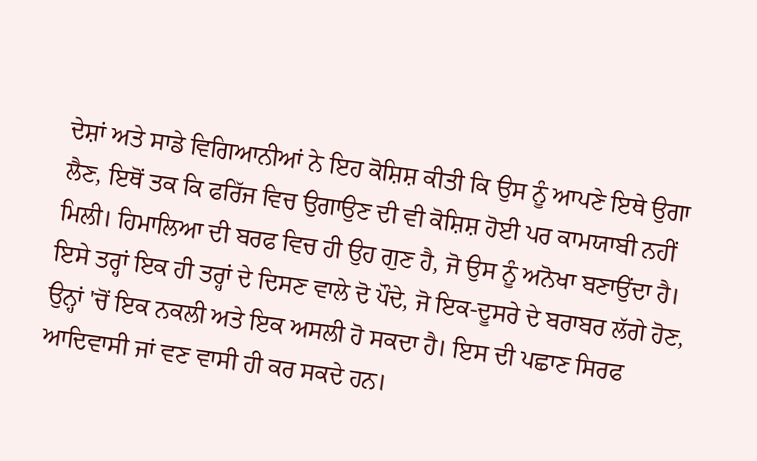ਦੇਸ਼ਾਂ ਅਤੇ ਸਾਡੇ ਵਿਗਿਆਨੀਆਂ ਨੇ ਇਹ ਕੋਸ਼ਿਸ਼ ਕੀਤੀ ਕਿ ਉਸ ਨੂੰ ਆਪਣੇ ਇਥੇ ਉਗਾ ਲੈਣ, ਇਥੋਂ ਤਕ ਕਿ ਫਰਿੱਜ ਵਿਚ ਉਗਾਉਣ ਦੀ ਵੀ ਕੋਸ਼ਿਸ਼ ਹੋਈ ਪਰ ਕਾਮਯਾਬੀ ਨਹੀਂ ਮਿਲੀ। ਹਿਮਾਲਿਆ ਦੀ ਬਰਫ ਵਿਚ ਹੀ ਉਹ ਗੁਣ ਹੈ, ਜੋ ਉਸ ਨੂੰ ਅਨੋਖਾ ਬਣਾਉਂਦਾ ਹੈ। ਇਸੇ ਤਰ੍ਹਾਂ ਇਕ ਹੀ ਤਰ੍ਹਾਂ ਦੇ ਦਿਸਣ ਵਾਲੇ ਦੋ ਪੌਦੇ, ਜੋ ਇਕ-ਦੂਸਰੇ ਦੇ ਬਰਾਬਰ ਲੱਗੇ ਹੋਣ, ਉਨ੍ਹਾਂ 'ਚੋਂ ਇਕ ਨਕਲੀ ਅਤੇ ਇਕ ਅਸਲੀ ਹੋ ਸਕਦਾ ਹੈ। ਇਸ ਦੀ ਪਛਾਣ ਸਿਰਫ ਆਦਿਵਾਸੀ ਜਾਂ ਵਣ ਵਾਸੀ ਹੀ ਕਰ ਸਕਦੇ ਹਨ।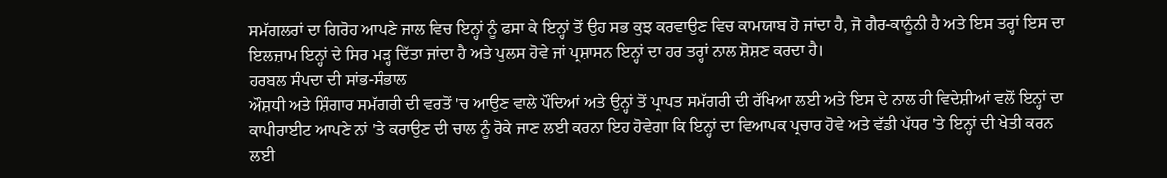ਸਮੱਗਲਰਾਂ ਦਾ ਗਿਰੋਹ ਆਪਣੇ ਜਾਲ ਵਿਚ ਇਨ੍ਹਾਂ ਨੂੰ ਫਸਾ ਕੇ ਇਨ੍ਹਾਂ ਤੋਂ ਉਹ ਸਭ ਕੁਝ ਕਰਵਾਉਣ ਵਿਚ ਕਾਮਯਾਬ ਹੋ ਜਾਂਦਾ ਹੈ, ਜੋ ਗੈਰ-ਕਾਨੂੰਨੀ ਹੈ ਅਤੇ ਇਸ ਤਰ੍ਹਾਂ ਇਸ ਦਾ ਇਲਜ਼ਾਮ ਇਨ੍ਹਾਂ ਦੇ ਸਿਰ ਮੜ੍ਹ ਦਿੱਤਾ ਜਾਂਦਾ ਹੈ ਅਤੇ ਪੁਲਸ ਹੋਵੇ ਜਾਂ ਪ੍ਰਸ਼ਾਸਨ ਇਨ੍ਹਾਂ ਦਾ ਹਰ ਤਰ੍ਹਾਂ ਨਾਲ ਸ਼ੋਸ਼ਣ ਕਰਦਾ ਹੈ।
ਹਰਬਲ ਸੰਪਦਾ ਦੀ ਸਾਂਭ-ਸੰਭਾਲ
ਔਸ਼ਧੀ ਅਤੇ ਸ਼ਿੰਗਾਰ ਸਮੱਗਰੀ ਦੀ ਵਰਤੋਂ 'ਚ ਆਉਣ ਵਾਲੇ ਪੌਦਿਆਂ ਅਤੇ ਉਨ੍ਹਾਂ ਤੋਂ ਪ੍ਰਾਪਤ ਸਮੱਗਰੀ ਦੀ ਰੱਖਿਆ ਲਈ ਅਤੇ ਇਸ ਦੇ ਨਾਲ ਹੀ ਵਿਦੇਸ਼ੀਆਂ ਵਲੋਂ ਇਨ੍ਹਾਂ ਦਾ ਕਾਪੀਰਾਈਟ ਆਪਣੇ ਨਾਂ 'ਤੇ ਕਰਾਉਣ ਦੀ ਚਾਲ ਨੂੰ ਰੋਕੇ ਜਾਣ ਲਈ ਕਰਨਾ ਇਹ ਹੋਵੇਗਾ ਕਿ ਇਨ੍ਹਾਂ ਦਾ ਵਿਆਪਕ ਪ੍ਰਚਾਰ ਹੋਵੇ ਅਤੇ ਵੱਡੀ ਪੱਧਰ 'ਤੇ ਇਨ੍ਹਾਂ ਦੀ ਖੇਤੀ ਕਰਨ ਲਈ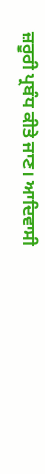ਜ਼ਰੂਰੀ ਪ੍ਰਬੰਧ ਕੀਤੇ ਜਾਣ। ਆਦਿਵਾਸੀ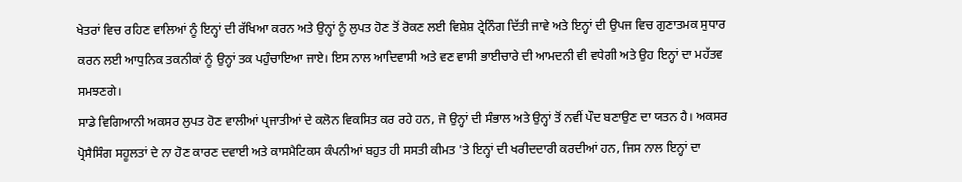ਖੇਤਰਾਂ ਵਿਚ ਰਹਿਣ ਵਾਲਿਆਂ ਨੂੰ ਇਨ੍ਹਾਂ ਦੀ ਰੱਖਿਆ ਕਰਨ ਅਤੇ ਉਨ੍ਹਾਂ ਨੂੰ ਲੁਪਤ ਹੋਣ ਤੋਂ ਰੋਕਣ ਲਈ ਵਿਸ਼ੇਸ਼ ਟ੍ਰੇਨਿੰਗ ਦਿੱਤੀ ਜਾਵੇ ਅਤੇ ਇਨ੍ਹਾਂ ਦੀ ਉਪਜ ਵਿਚ ਗੁਣਾਤਮਕ ਸੁਧਾਰ ਕਰਨ ਲਈ ਆਧੁਨਿਕ ਤਕਨੀਕਾਂ ਨੂੰ ਉਨ੍ਹਾਂ ਤਕ ਪਹੁੰਚਾਇਆ ਜਾਏ। ਇਸ ਨਾਲ ਆਦਿਵਾਸੀ ਅਤੇ ਵਣ ਵਾਸੀ ਭਾਈਚਾਰੇ ਦੀ ਆਮਦਨੀ ਵੀ ਵਧੇਗੀ ਅਤੇ ਉਹ ਇਨ੍ਹਾਂ ਦਾ ਮਹੱਤਵ ਸਮਝਣਗੇ।
ਸਾਡੇ ਵਿਗਿਆਨੀ ਅਕਸਰ ਲੁਪਤ ਹੋਣ ਵਾਲੀਆਂ ਪ੍ਰਜਾਤੀਆਂ ਦੇ ਕਲੋਨ ਵਿਕਸਿਤ ਕਰ ਰਹੇ ਹਨ, ਜੋ ਉਨ੍ਹਾਂ ਦੀ ਸੰਭਾਲ ਅਤੇ ਉਨ੍ਹਾਂ ਤੋਂ ਨਵੀਂ ਪੌਦ ਬਣਾਉਣ ਦਾ ਯਤਨ ਹੈ। ਅਕਸਰ ਪ੍ਰੋਸੈਸਿੰਗ ਸਹੂਲਤਾਂ ਦੇ ਨਾ ਹੋਣ ਕਾਰਣ ਦਵਾਈ ਅਤੇ ਕਾਸਮੈਟਿਕਸ ਕੰਪਨੀਆਂ ਬਹੁਤ ਹੀ ਸਸਤੀ ਕੀਮਤ 'ਤੇ ਇਨ੍ਹਾਂ ਦੀ ਖਰੀਦਦਾਰੀ ਕਰਦੀਆਂ ਹਨ, ਜਿਸ ਨਾਲ ਇਨ੍ਹਾਂ ਦਾ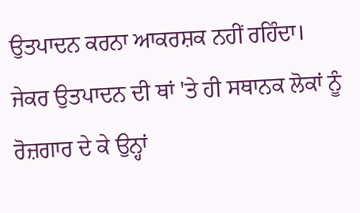ਉਤਪਾਦਨ ਕਰਨਾ ਆਕਰਸ਼ਕ ਨਹੀਂ ਰਹਿੰਦਾ। ਜੇਕਰ ਉਤਪਾਦਨ ਦੀ ਥਾਂ 'ਤੇ ਹੀ ਸਥਾਨਕ ਲੋਕਾਂ ਨੂੰ ਰੋਜ਼ਗਾਰ ਦੇ ਕੇ ਉਨ੍ਹਾਂ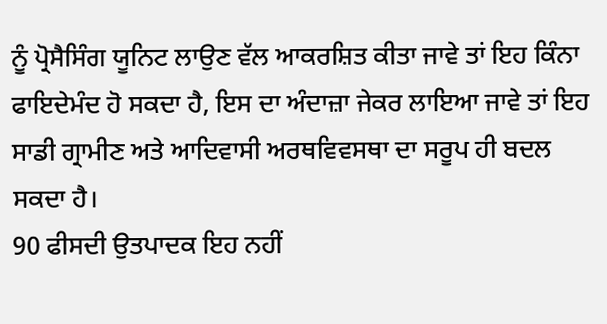ਨੂੰ ਪ੍ਰੋਸੈਸਿੰਗ ਯੂਨਿਟ ਲਾਉਣ ਵੱਲ ਆਕਰਸ਼ਿਤ ਕੀਤਾ ਜਾਵੇ ਤਾਂ ਇਹ ਕਿੰਨਾ ਫਾਇਦੇਮੰਦ ਹੋ ਸਕਦਾ ਹੈ, ਇਸ ਦਾ ਅੰਦਾਜ਼ਾ ਜੇਕਰ ਲਾਇਆ ਜਾਵੇ ਤਾਂ ਇਹ ਸਾਡੀ ਗ੍ਰਾਮੀਣ ਅਤੇ ਆਦਿਵਾਸੀ ਅਰਥਵਿਵਸਥਾ ਦਾ ਸਰੂਪ ਹੀ ਬਦਲ ਸਕਦਾ ਹੈ।
90 ਫੀਸਦੀ ਉਤਪਾਦਕ ਇਹ ਨਹੀਂ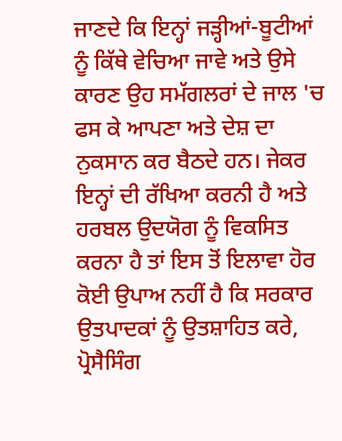ਜਾਣਦੇ ਕਿ ਇਨ੍ਹਾਂ ਜੜ੍ਹੀਆਂ-ਬੂਟੀਆਂ ਨੂੰ ਕਿੱਥੇ ਵੇਚਿਆ ਜਾਵੇ ਅਤੇ ਉਸੇ ਕਾਰਣ ਉਹ ਸਮੱਗਲਰਾਂ ਦੇ ਜਾਲ 'ਚ ਫਸ ਕੇ ਆਪਣਾ ਅਤੇ ਦੇਸ਼ ਦਾ ਨੁਕਸਾਨ ਕਰ ਬੈਠਦੇ ਹਨ। ਜੇਕਰ ਇਨ੍ਹਾਂ ਦੀ ਰੱਖਿਆ ਕਰਨੀ ਹੈ ਅਤੇ ਹਰਬਲ ਉਦਯੋਗ ਨੂੰ ਵਿਕਸਿਤ ਕਰਨਾ ਹੈ ਤਾਂ ਇਸ ਤੋਂ ਇਲਾਵਾ ਹੋਰ ਕੋਈ ਉਪਾਅ ਨਹੀਂ ਹੈ ਕਿ ਸਰਕਾਰ ਉਤਪਾਦਕਾਂ ਨੂੰ ਉਤਸ਼ਾਹਿਤ ਕਰੇ, ਪ੍ਰੋਸੈਸਿੰਗ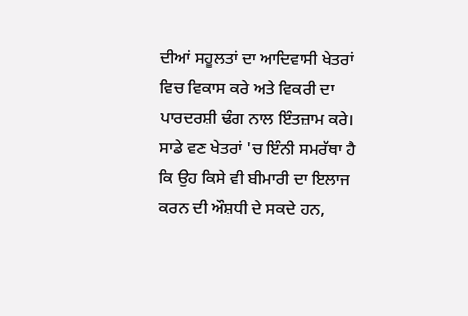ਦੀਆਂ ਸਹੂਲਤਾਂ ਦਾ ਆਦਿਵਾਸੀ ਖੇਤਰਾਂ ਵਿਚ ਵਿਕਾਸ ਕਰੇ ਅਤੇ ਵਿਕਰੀ ਦਾ ਪਾਰਦਰਸ਼ੀ ਢੰਗ ਨਾਲ ਇੰਤਜ਼ਾਮ ਕਰੇ।
ਸਾਡੇ ਵਣ ਖੇਤਰਾਂ 'ਚ ਇੰਨੀ ਸਮਰੱਥਾ ਹੈ ਕਿ ਉਹ ਕਿਸੇ ਵੀ ਬੀਮਾਰੀ ਦਾ ਇਲਾਜ ਕਰਨ ਦੀ ਔਸ਼ਧੀ ਦੇ ਸਕਦੇ ਹਨ,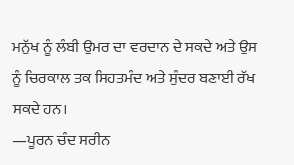ਮਨੁੱਖ ਨੂੰ ਲੰਬੀ ਉਮਰ ਦਾ ਵਰਦਾਨ ਦੇ ਸਕਦੇ ਅਤੇ ਉਸ ਨੂੰ ਚਿਰਕਾਲ ਤਕ ਸਿਹਤਮੰਦ ਅਤੇ ਸੁੰਦਰ ਬਣਾਈ ਰੱਖ ਸਕਦੇ ਹਨ।
—ਪੂਰਨ ਚੰਦ ਸਰੀਨ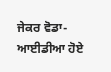ਜੇਕਰ ਵੋਡਾ-ਆਈਡੀਆ ਹੋਏ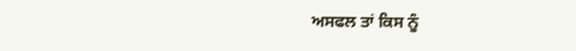ਅਸਫਲ ਤਾਂ ਕਿਸ ਨੂੰ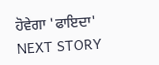ਹੋਵੇਗਾ 'ਫਾਇਦਾ'
NEXT STORY